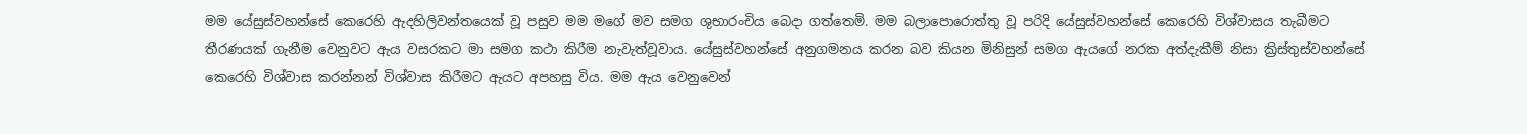මම යේසුස්වහන්සේ කෙරෙහි ඇදහිලිවන්තයෙක් වූ පසුව මම මගේ මව සමග ශුභාරංචිය බෙදා ගත්තෙමි. මම බලාපොරොත්තු වූ පරිදි යේසුස්වහන්සේ කෙරෙහි විශ්වාසය තැබීමට තීරණයක් ගැනීම වෙනුවට ඇය වසරකට මා සමග කථා කිරීම නැවැත්වූවාය. යේසුස්වහන්සේ අනුගමනය කරන බව කියන මිනිසුන් සමග ඇයගේ නරක අත්දැකීම් නිසා ක්‍රිස්තුස්වහන්සේ කෙරෙහි විශ්වාස කරන්නන් විශ්වාස කිරීමට ඇයට අපහසු විය. මම ඇය වෙනුවෙන්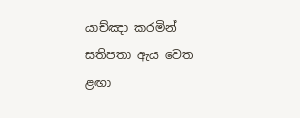යාච්ඤා කරමින් සතිපතා ඇය වෙත ළඟා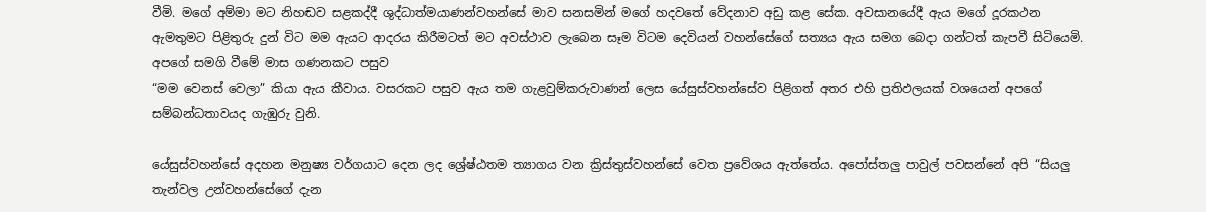වීමි. මගේ අම්මා මට නිහඬව සළකද්දී ශුද්ධාත්මයාණන්වහන්සේ මාව සනසමින් මගේ හදවතේ වේදනාව අඩු කළ සේක. අවසානයේදී ඇය මගේ දූරකථන ඇමතුමට පිළිතුරු දුන් විට මම ඇයට ආදරය කිරීමටත් මට අවස්ථාව ලැබෙන සෑම විටම දෙවියන් වහන්සේගේ සත්‍යය ඇය සමග බෙදා ගන්ටත් කැපවී සිටියෙමි. අපගේ සමගි වීමේ මාස ගණනකට පසුව
“මම වෙනස් වෙලා” කියා ඇය කීවාය. වසරකට පසුව ඇය තම ගැළවුම්කරුවාණන් ලෙස යේසුස්වහන්සේව පිළිගත් අතර එහි ප්‍රතිඵලයක් වශයෙන් අපගේ සම්බන්ධතාවයද ගැඹුරු වුනි.

යේසුස්වහන්සේ අදහන මනුෂ්‍ය වර්ගයාට දෙන ලද ශ්‍රේෂ්ඨතම ත්‍යාගය වන ක්‍රිස්තුස්වහන්සේ වෙත ප්‍රවේශය ඇත්තේය. අපෝස්තලු පාවුල් පවසන්නේ අපි “සියලු තැන්වල උන්වහන්සේගේ දැන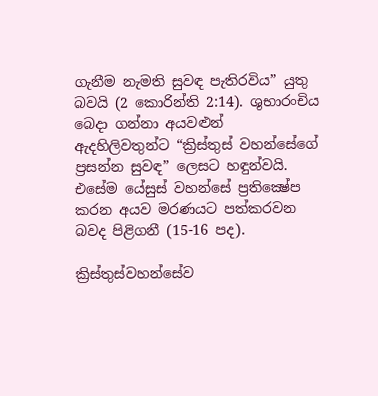ගැනීම නැමති සුවඳ පැතිරවිය” යුතු බවයි (2 කොරින්ති 2:14). ශුභාරංචිය බෙදා ගන්නා අයවළුන් ඇදහිලිවතුන්ට “ක්‍රිස්තුස් වහන්සේගේ ප්‍රසන්න සුවඳ” ලෙසට හඳුන්වයි. එසේම යේසුස් වහන්සේ ප්‍රතික්‍ෂේප කරන අයව මරණයට පත්කරවන බවද පිළිගනී (15-16 පද).

ක්‍රිස්තුස්වහන්සේව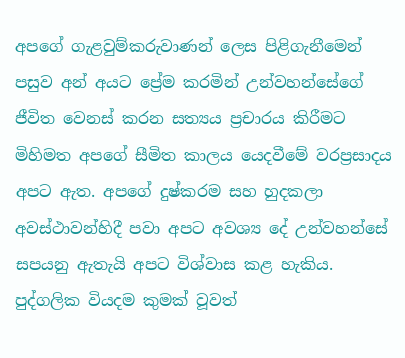අපගේ ගැළවුම්කරුවාණන් ලෙස පිළිගැනීමෙන් පසුව අන් අයට ප්‍රේම කරමින් උන්වහන්සේගේ ජීවිත වෙනස් කරන සත්‍යය ප්‍රචාරය කිරීමට මිහිමත අපගේ සීමිත කාලය යෙදවීමේ වරප්‍රසාදය අපට ඇත. අපගේ දුෂ්කරම සහ හුදකලා අවස්ථාවන්හිදී පවා අපට අවශ්‍ය දේ උන්වහන්සේ සපයනු ඇතැයි අපට විශ්වාස කළ හැකිය. පුද්ගලික වියදම කුමක් වූවත්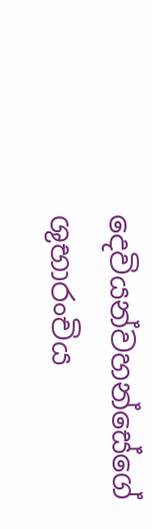දෙවියන්වහන්සේගේ ශුභාරංචිය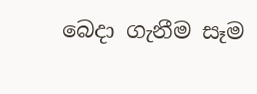බෙදා ගැනීම සෑම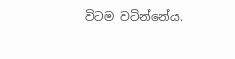විටම වටින්නේය.